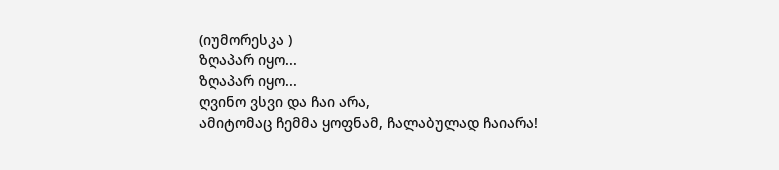(იუმორესკა )
ზღაპარ იყო...
ზღაპარ იყო...
ღვინო ვსვი და ჩაი არა,
ამიტომაც ჩემმა ყოფნამ, ჩალაბულად ჩაიარა!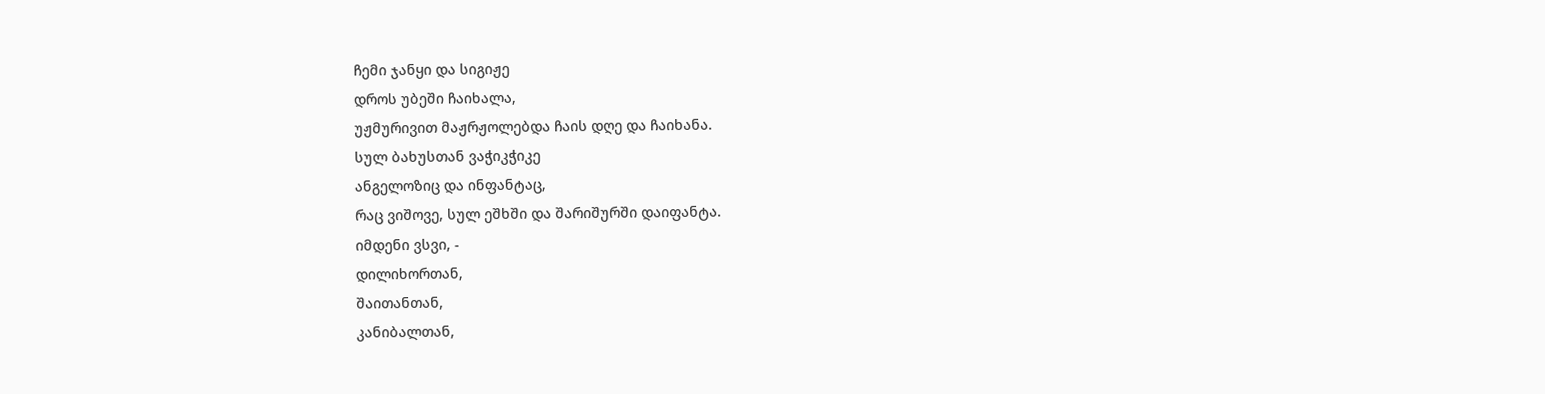ჩემი ჯანყი და სიგიჟე
დროს უბეში ჩაიხალა,
უჟმურივით მაჟრჟოლებდა ჩაის დღე და ჩაიხანა.
სულ ბახუსთან ვაჭიკჭიკე
ანგელოზიც და ინფანტაც,
რაც ვიშოვე, სულ ეშხში და შარიშურში დაიფანტა.
იმდენი ვსვი, -
დილიხორთან,
შაითანთან,
კანიბალთან,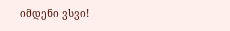იმდენი ვსვი!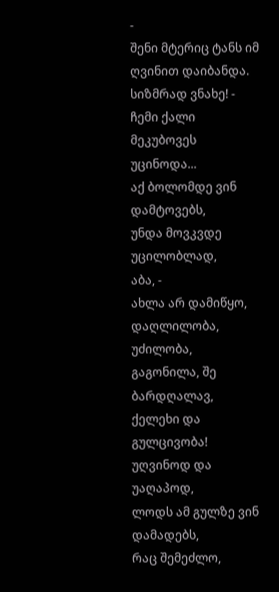-
შენი მტერიც ტანს იმ ღვინით დაიბანდა.
სიზმრად ვნახე! -
ჩემი ქალი მეკუბოვეს უცინოდა...
აქ ბოლომდე ვინ დამტოვებს,
უნდა მოვკვდე უცილობლად,
აბა, -
ახლა არ დამიწყო, დაღლილობა, უძილობა,
გაგონილა, შე ბარდღალავ, ქელეხი და გულცივობა!
უღვინოდ და უაღაპოდ,
ლოდს ამ გულზე ვინ დამადებს,
რაც შემეძლო,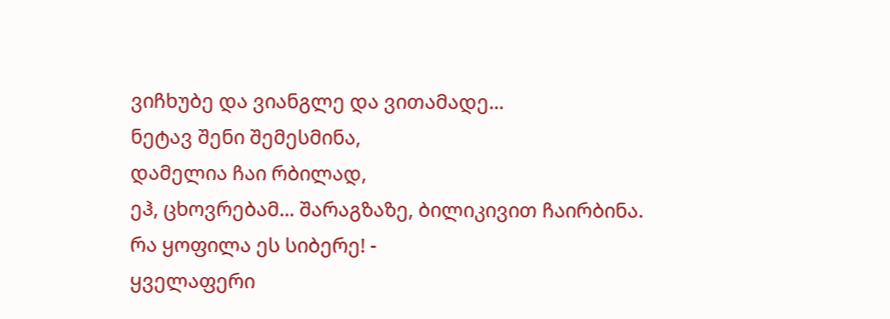ვიჩხუბე და ვიანგლე და ვითამადე...
ნეტავ შენი შემესმინა,
დამელია ჩაი რბილად,
ეჰ, ცხოვრებამ... შარაგზაზე, ბილიკივით ჩაირბინა.
რა ყოფილა ეს სიბერე! -
ყველაფერი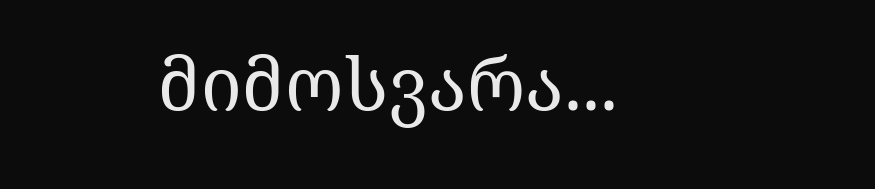მიმოსვარა...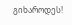გიხაროდეს!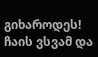გიხაროდეს!
ჩაის ვსვამ და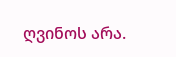ღვინოს არა.